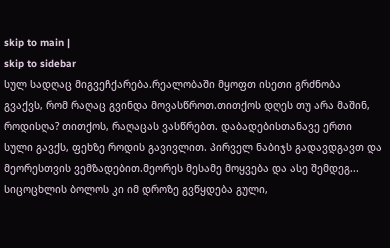skip to main |
skip to sidebar
სულ სადღაც მიგვეჩქარება.რეალობაში მყოფთ ისეთი გრძნობა გვაქვს, რომ რაღაც გვინდა მოვასწროთ.თითქოს დღეს თუ არა მაშინ, როდისღა? თითქოს, რაღაცას ვასწრებთ. დაბადებისთანავე ერთი სული გავქს, ფეხზე როდის გავივლით. პირველ ნაბიჯს გადავდგავთ და მეორესთვის ვემზადებით.მეორეს მესამე მოყვება და ასე შემდეგ...
სიცოცხლის ბოლოს კი იმ დროზე გვწყდება გული,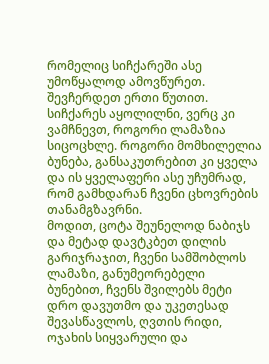რომელიც სიჩქარეში ასე უმოწყალოდ ამოვწურეთ.
შევჩერდეთ ერთი წუთით. სიჩქარეს აყოლილნი, ვერც კი ვამჩნევთ, როგორი ლამაზია სიცოცხლე. როგორი მომხილელია ბუნება, განსაკუთრებით კი ყველა და ის ყველაფერი ასე უჩუმრად, რომ გამხდარან ჩვენი ცხოვრების თანამგზავრნი.
მოდით, ცოტა შეუნელოდ ნაბიჯს და მეტად დავტკბეთ დილის გარიჯრაჯით, ჩვენი სამშობლოს ლამაზი, განუმეორებელი ბუნებით, ჩვენს შვილებს მეტი დრო დავუთმო და უკეთესად შევასწავლოს, ღვთის რიდი, ოჯახის სიყვარული და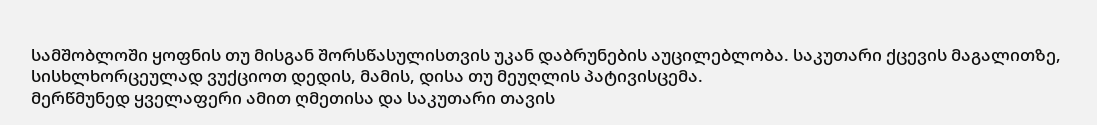სამშობლოში ყოფნის თუ მისგან შორსწასულისთვის უკან დაბრუნების აუცილებლობა. საკუთარი ქცევის მაგალითზე, სისხლხორცეულად ვუქციოთ დედის, მამის, დისა თუ მეუღლის პატივისცემა.
მერწმუნედ ყველაფერი ამით ღმეთისა და საკუთარი თავის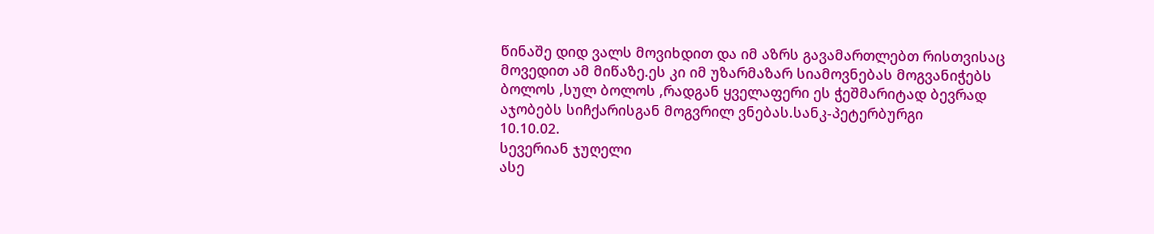წინაშე დიდ ვალს მოვიხდით და იმ აზრს გავამართლებთ რისთვისაც მოვედით ამ მიწაზე.ეს კი იმ უზარმაზარ სიამოვნებას მოგვანიჭებს ბოლოს ,სულ ბოლოს ,რადგან ყველაფერი ეს ჭეშმარიტად ბევრად აჯობებს სიჩქარისგან მოგვრილ ვნებას.სანკ-პეტერბურგი
10.10.02.
სევერიან ჯუღელი
ასე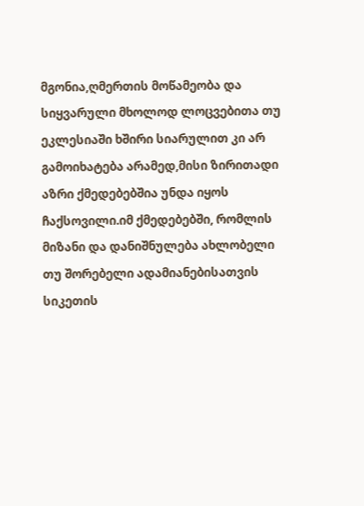მგონია,ღმერთის მოწამეობა და სიყვარული მხოლოდ ლოცვებითა თუ ეკლესიაში ხშირი სიარულით კი არ გამოიხატება არამედ,მისი ზირითადი აზრი ქმედებებშია უნდა იყოს ჩაქსოვილი.იმ ქმედებებში, რომლის მიზანი და დანიშნულება ახლობელი თუ შორებელი ადამიანებისათვის სიკეთის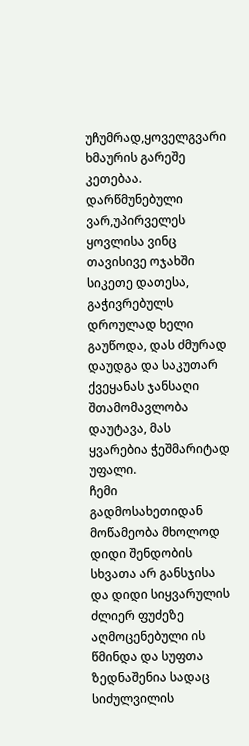უჩუმრად,ყოველგვარი ხმაურის გარეშე კეთებაა. დარწმუნებული ვარ,უპირველეს ყოვლისა ვინც თავისივე ოჯახში სიკეთე დათესა, გაჭივრებულს დროულად ხელი გაუწოდა, დას ძმურად დაუდგა და საკუთარ ქვეყანას ჯანსაღი შთამომავლობა დაუტავა, მას ყვარებია ჭეშმარიტად უფალი.
ჩემი გადმოსახეთიდან მოწამეობა მხოლოდ დიდი შენდობის სხვათა არ განსჯისა და დიდი სიყვარულის ძლიერ ფუძეზე აღმოცენებული ის წმინდა და სუფთა ზედნაშენია სადაც სიძულვილის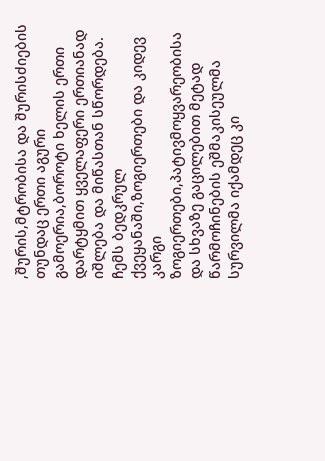,შურის,მტრობისა და შურისძიების თუნდაც ერთი აგური გამოერია,ბოროტი ხელის ერთი დარტყმით ყველაფერი ერთიანად იშლება და მიწასთან სწორდება.
ჩემს ბედკრულ ქვეყანაში,ზოგიერთები და კიდევ კარგი ზოგიერთები,პატივმოყვარეობისა და სხვაზე გაცილებით მეტად წარმოჩინების ეშმაკისეულმა სურვილმა იქამდეც კი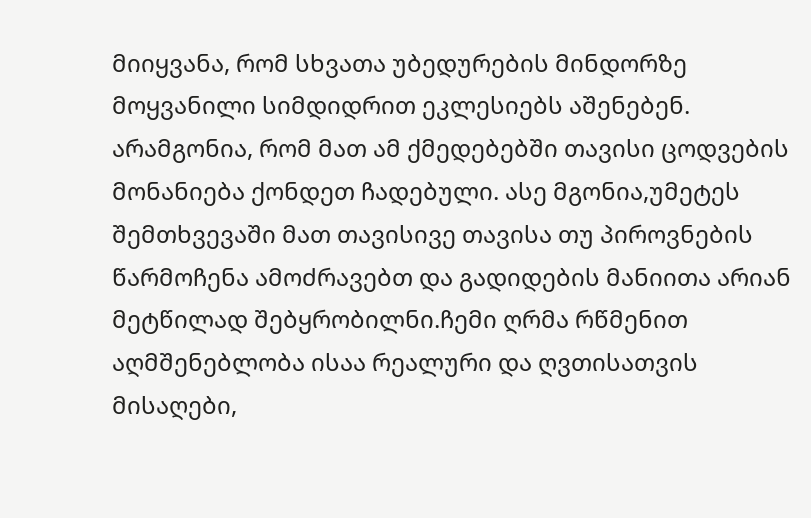მიიყვანა, რომ სხვათა უბედურების მინდორზე მოყვანილი სიმდიდრით ეკლესიებს აშენებენ. არამგონია, რომ მათ ამ ქმედებებში თავისი ცოდვების მონანიება ქონდეთ ჩადებული. ასე მგონია,უმეტეს შემთხვევაში მათ თავისივე თავისა თუ პიროვნების წარმოჩენა ამოძრავებთ და გადიდების მანიითა არიან მეტწილად შებყრობილნი.ჩემი ღრმა რწმენით აღმშენებლობა ისაა რეალური და ღვთისათვის მისაღები,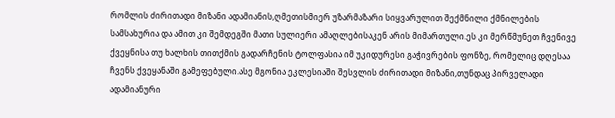რომლის ძირითადი მიზანი ადამიანის,ღმეთისმიერ უზარმაზარი სიყვარულით შექმნილი ქმნილების სამსახურია და ამით კი შემდეგში მათი სულიერი ამაღლებისაკენ არის მიმართული.ეს კი მერწმუნეთ ჩვენივე ქვეყნისა თუ ხალხის თითქმის გადარჩენის ტოლფასია იმ უკიდურესი გაჭივრების ფონზე, რომელიც დღესაა ჩვენს ქვეყანაში გამეფებული.ასე მგონია ეკლესიაში შესვლის ძირითადი მიზანი,თუნდაც პირველადი ადამიანური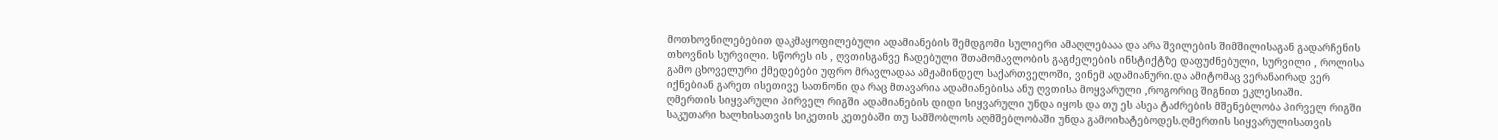მოთხოვნილებებით დაკმაყოფილებული ადამიანების შემდგომი სულიერი ამაღლებააა და არა შვილების შიმშილისაგან გადარჩენის თხოვნის სურვილი. სწორეს ის , ღვთისგანვე ჩადებული შთამომავლობის გაგძელების ინსტიქტზე დაფუძნებული, სურვილი , როლისა გამო ცხოველური ქმედებები უფრო მრავლადაა ამჟამინდელ საქართველოში, ვინემ ადამიანური.და ამიტომაც ვერანაირად ვერ იქნებიან გარეთ ისეთივე სათნონი და რაც მთავარია ადამიანებისა ანუ ღვთისა მოყვარული ,როგორიც შიგნით ეკლესიაში.
ღმერთის სიყვარული პირველ რიგში ადამიანების დიდი სიყვარული უნდა იყოს და თუ ეს ასეა ტაძრების მშენებლობა პირველ რიგში საკუთარი ხალხისათვის სიკეთის კეთებაში თუ სამშობლოს აღმშებლობაში უნდა გამოიხატებოდეს.ღმერთის სიყვარულისათვის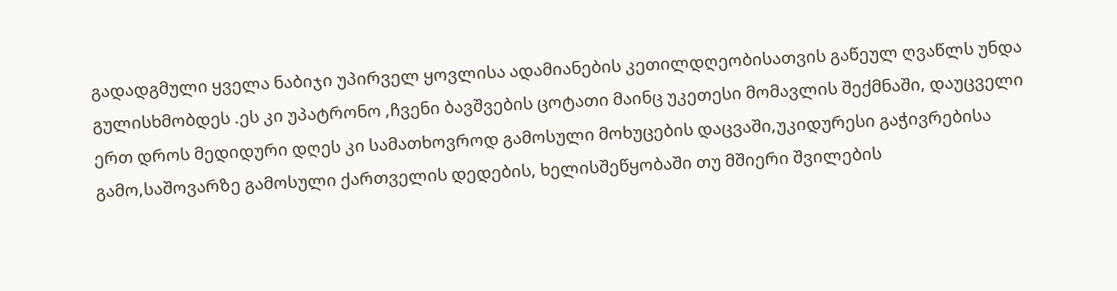გადადგმული ყველა ნაბიჯი უპირველ ყოვლისა ადამიანების კეთილდღეობისათვის გაწეულ ღვაწლს უნდა გულისხმობდეს .ეს კი უპატრონო ,ჩვენი ბავშვების ცოტათი მაინც უკეთესი მომავლის შექმნაში, დაუცველი ერთ დროს მედიდური დღეს კი სამათხოვროდ გამოსული მოხუცების დაცვაში,უკიდურესი გაჭივრებისა გამო,საშოვარზე გამოსული ქართველის დედების, ხელისშეწყობაში თუ მშიერი შვილების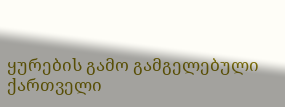ყურების გამო გამგელებული ქართველი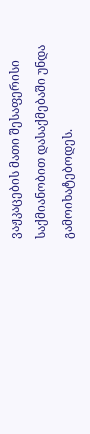ვაჟკაცების მათი შესაფერისი საქმიანობით დასაქმებაში უნდა გამოიხატებოდეს.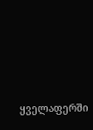ყველაფერში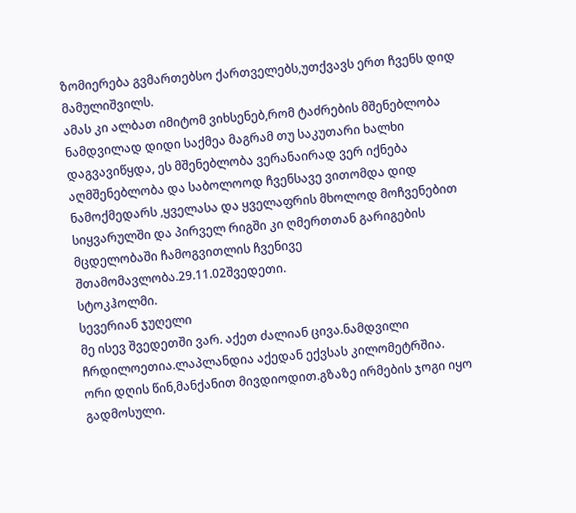ზომიერება გვმართებსო ქართველებს,უთქვავს ერთ ჩვენს დიდ მამულიშვილს.
ამას კი ალბათ იმიტომ ვიხსენებ,რომ ტაძრების მშენებლობა ნამდვილად დიდი საქმეა მაგრამ თუ საკუთარი ხალხი დაგვავიწყდა, ეს მშენებლობა ვერანაირად ვერ იქნება აღმშენებლობა და საბოლოოდ ჩვენსავე ვითომდა დიდ ნამოქმედარს ,ყველასა და ყველაფრის მხოლოდ მოჩვენებით სიყვარულში და პირველ რიგში კი ღმერთთან გარიგების მცდელობაში ჩამოგვითლის ჩვენივე შთამომავლობა.29.11.02შვედეთი.
სტოკჰოლმი.
სევერიან ჯუღელი
მე ისევ შვედეთში ვარ. აქეთ ძალიან ცივა.ნამდვილი ჩრდილოეთია.ლაპლანდია აქედან ექვსას კილომეტრშია.
ორი დღის წინ,მანქანით მივდიოდით.გზაზე ირმების ჯოგი იყო გადმოსული.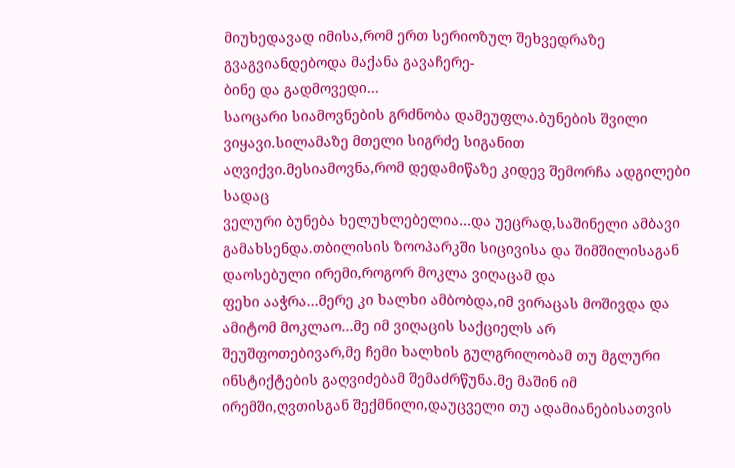მიუხედავად იმისა,რომ ერთ სერიოზულ შეხვედრაზე გვაგვიანდებოდა მაქანა გავაჩერე-
ბინე და გადმოვედი…
საოცარი სიამოვნების გრძნობა დამეუფლა.ბუნების შვილი ვიყავი.სილამაზე მთელი სიგრძე სიგანით აღვიქვი.მესიამოვნა,რომ დედამიწაზე კიდევ შემორჩა ადგილები სადაც
ველური ბუნება ხელუხლებელია…და უეცრად,საშინელი ამბავი გამახსენდა.თბილისის ზოოპარკში სიცივისა და შიმშილისაგან დაოსებული ირემი,როგორ მოკლა ვიღაცამ და
ფეხი ააჭრა…მერე კი ხალხი ამბობდა,იმ ვირაცას მოშივდა და ამიტომ მოკლაო…მე იმ ვიღაცის საქციელს არ შეუშფოთებივარ,მე ჩემი ხალხის გულგრილობამ თუ მგლური ინსტიქტების გაღვიძებამ შემაძრწუნა.მე მაშინ იმ ირემში,ღვთისგან შექმნილი,დაუცველი თუ ადამიანებისათვის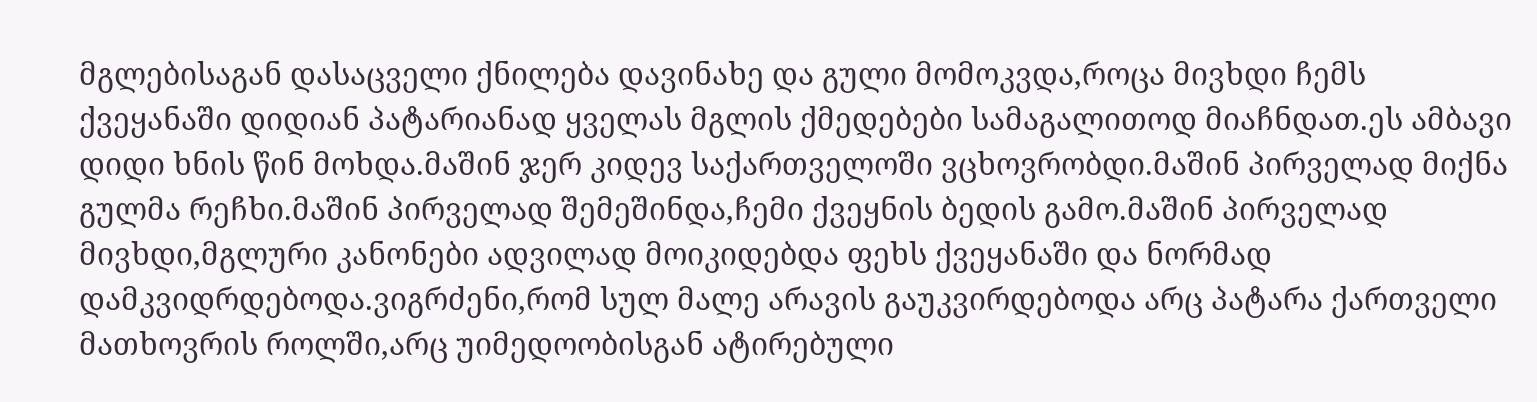მგლებისაგან დასაცველი ქნილება დავინახე და გული მომოკვდა,როცა მივხდი ჩემს ქვეყანაში დიდიან პატარიანად ყველას მგლის ქმედებები სამაგალითოდ მიაჩნდათ.ეს ამბავი დიდი ხნის წინ მოხდა.მაშინ ჯერ კიდევ საქართველოში ვცხოვრობდი.მაშინ პირველად მიქნა გულმა რეჩხი.მაშინ პირველად შემეშინდა,ჩემი ქვეყნის ბედის გამო.მაშინ პირველად მივხდი,მგლური კანონები ადვილად მოიკიდებდა ფეხს ქვეყანაში და ნორმად დამკვიდრდებოდა.ვიგრძენი,რომ სულ მალე არავის გაუკვირდებოდა არც პატარა ქართველი მათხოვრის როლში,არც უიმედოობისგან ატირებული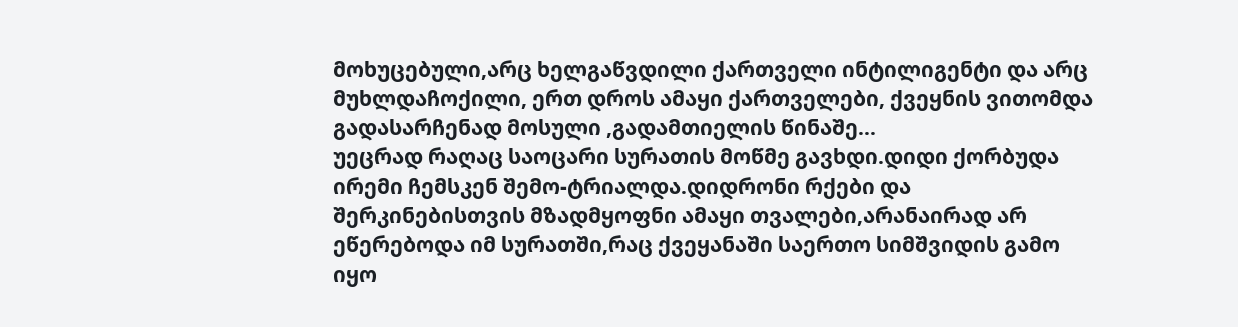მოხუცებული,არც ხელგაწვდილი ქართველი ინტილიგენტი და არც მუხლდაჩოქილი, ერთ დროს ამაყი ქართველები, ქვეყნის ვითომდა გადასარჩენად მოსული ,გადამთიელის წინაშე...
უეცრად რაღაც საოცარი სურათის მოწმე გავხდი.დიდი ქორბუდა ირემი ჩემსკენ შემო-ტრიალდა.დიდრონი რქები და შერკინებისთვის მზადმყოფნი ამაყი თვალები,არანაირად არ ეწერებოდა იმ სურათში,რაც ქვეყანაში საერთო სიმშვიდის გამო იყო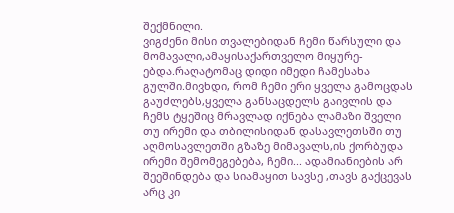შექმნილი.
ვიგძენი მისი თვალებიდან ჩემი წარსული და მომავალი,ამაყისაქართველო მიყურე- ებდა.რაღატომაც დიდი იმედი ჩამესახა გულში.მივხდი, რომ ჩემი ერი ყველა გამოცდას გაუძლებს,ყველა განსაცდელს გაივლის და ჩემს ტყეშიც მრავლად იქნება ლამაზი შველი თუ ირემი და თბილისიდან დასავლეთსში თუ აღმოსავლეთში გზაზე მიმავალს,ის ქორბუდა ირემი შემომეგებება, ჩემი... ადამიანიების არ შეეშინდება და სიამაყით სავსე ,თავს გაქცევას არც კი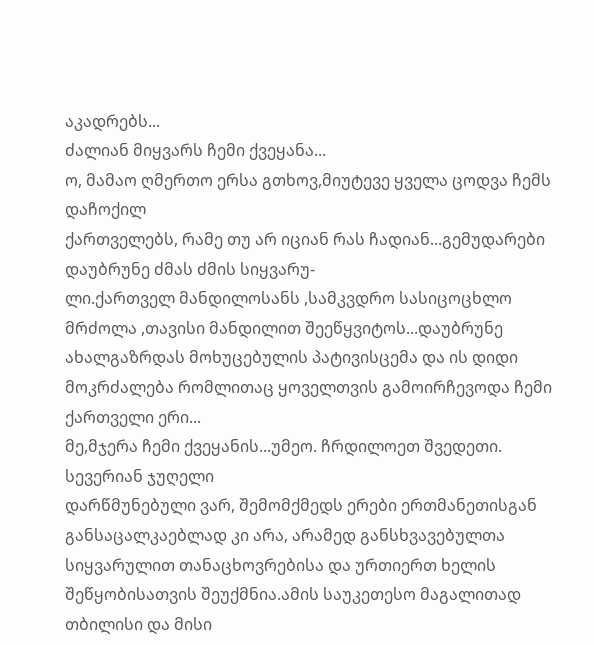აკადრებს...
ძალიან მიყვარს ჩემი ქვეყანა...
ო, მამაო ღმერთო ერსა გთხოვ,მიუტევე ყველა ცოდვა ჩემს დაჩოქილ
ქართველებს, რამე თუ არ იციან რას ჩადიან...გემუდარები დაუბრუნე ძმას ძმის სიყვარუ-
ლი.ქართველ მანდილოსანს ,სამკვდრო სასიცოცხლო მრძოლა ,თავისი მანდილით შეეწყვიტოს...დაუბრუნე ახალგაზრდას მოხუცებულის პატივისცემა და ის დიდი მოკრძალება რომლითაც ყოველთვის გამოირჩევოდა ჩემი ქართველი ერი...
მე,მჯერა ჩემი ქვეყანის...უმეო. ჩრდილოეთ შვედეთი.
სევერიან ჯუღელი
დარწმუნებული ვარ, შემომქმედს ერები ერთმანეთისგან განსაცალკაებლად კი არა, არამედ განსხვავებულთა სიყვარულით თანაცხოვრებისა და ურთიერთ ხელის შეწყობისათვის შეუქმნია.ამის საუკეთესო მაგალითად თბილისი და მისი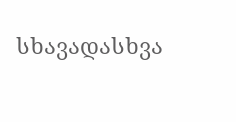სხავადასხვა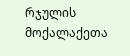რჯულის მოქალაქეთა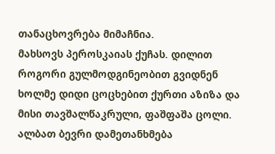თანაცხოვრება მიმაჩნია.
მახსოვს პეროსკაიას ქუჩას. დილით როგორი გულმოდგინეობით გვიდნენ ხოლმე დიდი ცოცხებით ქურთი აზიზა და მისი თავშალწაკრული, ფაშფაშა ცოლი. ალბათ ბევრი დამეთანხმება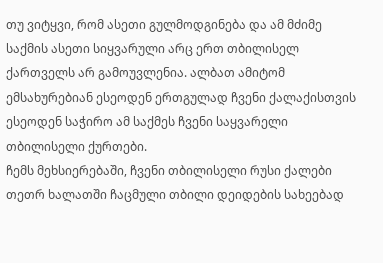თუ ვიტყვი, რომ ასეთი გულმოდგინება და ამ მძიმე საქმის ასეთი სიყვარული არც ერთ თბილისელ ქართველს არ გამოუვლენია. ალბათ ამიტომ ემსახურებიან ესეოდენ ერთგულად ჩვენი ქალაქისთვის ესეოდენ საჭირო ამ საქმეს ჩვენი საყვარელი თბილისელი ქურთები.
ჩემს მეხსიერებაში, ჩვენი თბილისელი რუსი ქალები თეთრ ხალათში ჩაცმული თბილი დეიდების სახეებად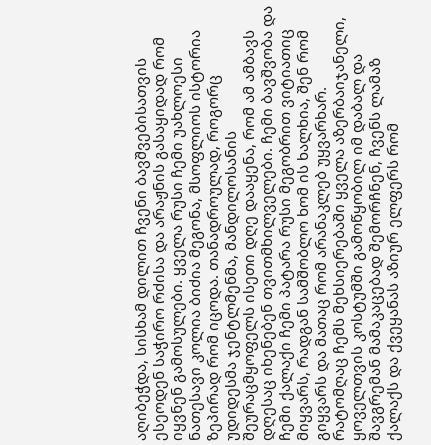აღიბეჭდა, სისხამ დილით ჩვენი ბავშვებისათვის ესეოდენ საჭირო რძისა და არაჟნის გასაყიდად რომ იყვნენ გამოსულები. ყველა რუსი ჩემი უახლოესი ნათესავი კოლია ბიძია მეგონა, მსოფლიოს ისტორია ზეპირად რომ იცოდა. თანადროულად, როგორც უდიდესმა ჯენტლმენმა, მანდილოსანის შეურაცმყოფელს ისეთი დღე დააყენა, რომ ამ ამბავს დღესაც იხენებენ თვითმხილველები. ჩემი ბავშვობა და ჩემი ქალაქი ჩემი პატარა რუსი მეგობრით ვიტიათიც მიყვარს, რადგან სამშობლო ხომ ის ხალხია, შენ რომ გიყვარს და მათაც რომ არანაკლებ უყვარხარ.
რატომღაც ჩემს მეხსიერებაში ყველა აზერბაიჯანელი, ყოველთვის კოსტუმში გამოწყობილ იმ დაბალ და შავგრემან მამაკაცებად შემორჩნენ, ჩვენს ლამაზ ქალაქს და ქვეყანას აზიურ ელფერს რომ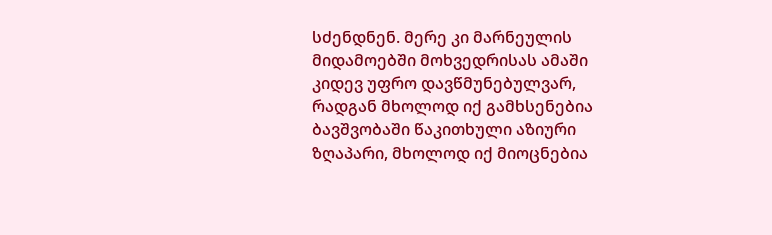სძენდნენ. მერე კი მარნეულის მიდამოებში მოხვედრისას ამაში კიდევ უფრო დავწმუნებულვარ, რადგან მხოლოდ იქ გამხსენებია ბავშვობაში წაკითხული აზიური ზღაპარი, მხოლოდ იქ მიოცნებია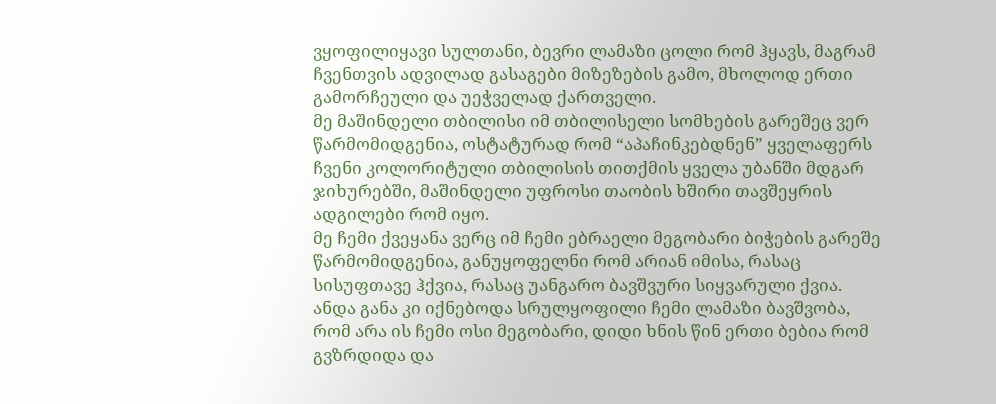ვყოფილიყავი სულთანი, ბევრი ლამაზი ცოლი რომ ჰყავს, მაგრამ ჩვენთვის ადვილად გასაგები მიზეზების გამო, მხოლოდ ერთი გამორჩეული და უეჭველად ქართველი.
მე მაშინდელი თბილისი იმ თბილისელი სომხების გარეშეც ვერ წარმომიდგენია, ოსტატურად რომ “აპაჩინკებდნენ” ყველაფერს ჩვენი კოლორიტული თბილისის თითქმის ყველა უბანში მდგარ ჯიხურებში, მაშინდელი უფროსი თაობის ხშირი თავშეყრის ადგილები რომ იყო.
მე ჩემი ქვეყანა ვერც იმ ჩემი ებრაელი მეგობარი ბიჭების გარეშე წარმომიდგენია, განუყოფელნი რომ არიან იმისა, რასაც სისუფთავე ჰქვია, რასაც უანგარო ბავშვური სიყვარული ქვია.
ანდა განა კი იქნებოდა სრულყოფილი ჩემი ლამაზი ბავშვობა, რომ არა ის ჩემი ოსი მეგობარი, დიდი ხნის წინ ერთი ბებია რომ გვზრდიდა და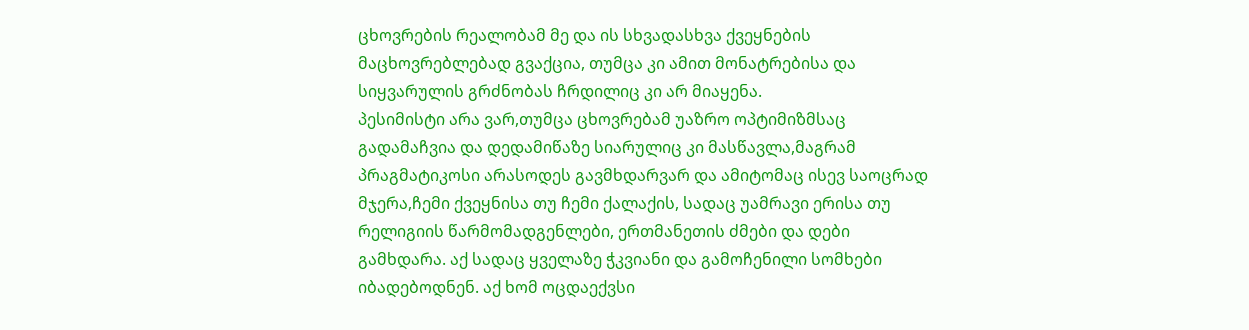ცხოვრების რეალობამ მე და ის სხვადასხვა ქვეყნების მაცხოვრებლებად გვაქცია, თუმცა კი ამით მონატრებისა და სიყვარულის გრძნობას ჩრდილიც კი არ მიაყენა.
პესიმისტი არა ვარ,თუმცა ცხოვრებამ უაზრო ოპტიმიზმსაც გადამაჩვია და დედამიწაზე სიარულიც კი მასწავლა,მაგრამ პრაგმატიკოსი არასოდეს გავმხდარვარ და ამიტომაც ისევ საოცრად მჯერა,ჩემი ქვეყნისა თუ ჩემი ქალაქის, სადაც უამრავი ერისა თუ რელიგიის წარმომადგენლები, ერთმანეთის ძმები და დები გამხდარა. აქ სადაც ყველაზე ჭკვიანი და გამოჩენილი სომხები იბადებოდნენ. აქ ხომ ოცდაექვსი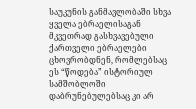საუკუნის განმავლობაში სხვა ყველა ებრაელისაგან მკვეთრად გასხვავებული ქართველი ებრაელები ცხოვრობდნენ, რომლებსაც ეს “წოდება” ისტორიულ სამშობლოში დაბრუნებულებსაც კი არ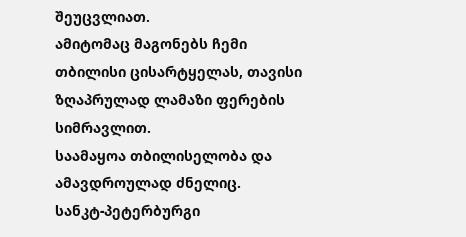შეუცვლიათ.
ამიტომაც მაგონებს ჩემი თბილისი ცისარტყელას, თავისი ზღაპრულად ლამაზი ფერების სიმრავლით.
საამაყოა თბილისელობა და ამავდროულად ძნელიც.
სანკტ-პეტერბურგი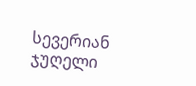სევერიან ჯუღელი